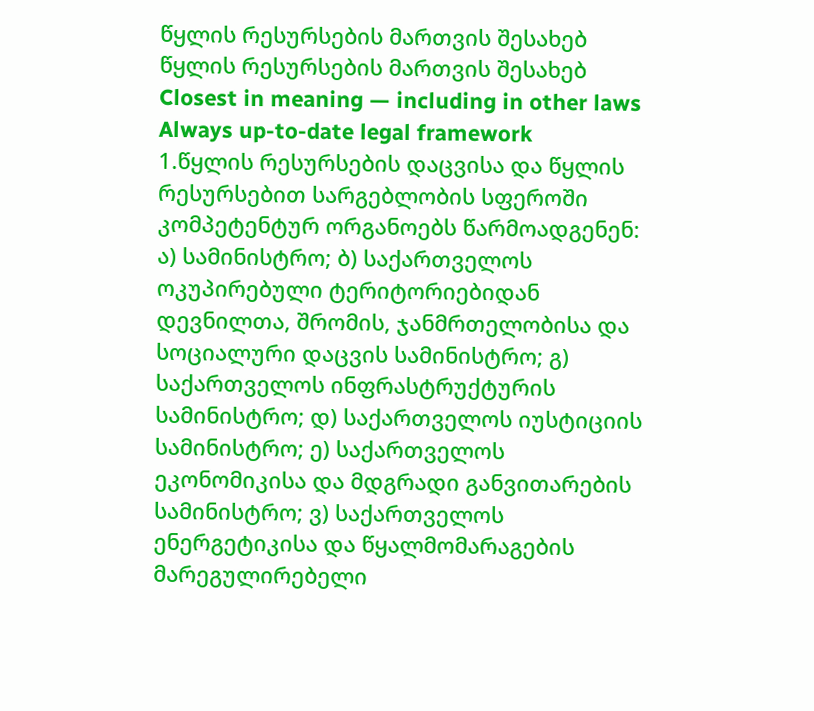წყლის რესურსების მართვის შესახებ
წყლის რესურსების მართვის შესახებ
Closest in meaning — including in other laws
Always up-to-date legal framework
1.წყლის რესურსების დაცვისა და წყლის რესურსებით სარგებლობის სფეროში კომპეტენტურ ორგანოებს წარმოადგენენ: ა) სამინისტრო; ბ) საქართველოს ოკუპირებული ტერიტორიებიდან დევნილთა, შრომის, ჯანმრთელობისა და სოციალური დაცვის სამინისტრო; გ) საქართველოს ინფრასტრუქტურის სამინისტრო; დ) საქართველოს იუსტიციის სამინისტრო; ე) საქართველოს ეკონომიკისა და მდგრადი განვითარების სამინისტრო; ვ) საქართველოს ენერგეტიკისა და წყალმომარაგების მარეგულირებელი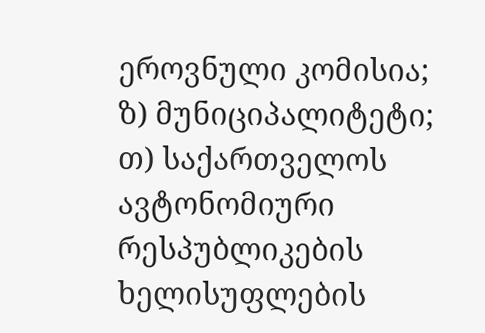ეროვნული კომისია; ზ) მუნიციპალიტეტი; თ) საქართველოს ავტონომიური რესპუბლიკების ხელისუფლების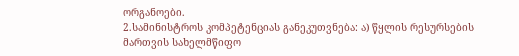ორგანოები.
2.სამინისტროს კომპეტენციას განეკუთვნება: ა) წყლის რესურსების მართვის სახელმწიფო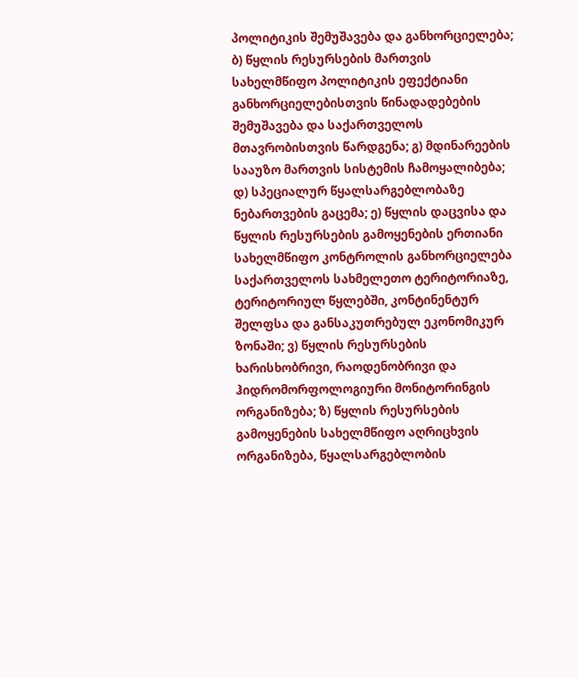პოლიტიკის შემუშავება და განხორციელება; ბ) წყლის რესურსების მართვის სახელმწიფო პოლიტიკის ეფექტიანი განხორციელებისთვის წინადადებების შემუშავება და საქართველოს მთავრობისთვის წარდგენა; გ) მდინარეების სააუზო მართვის სისტემის ჩამოყალიბება; დ) სპეციალურ წყალსარგებლობაზე ნებართვების გაცემა; ე) წყლის დაცვისა და წყლის რესურსების გამოყენების ერთიანი სახელმწიფო კონტროლის განხორციელება საქართველოს სახმელეთო ტერიტორიაზე, ტერიტორიულ წყლებში, კონტინენტურ შელფსა და განსაკუთრებულ ეკონომიკურ ზონაში; ვ) წყლის რესურსების ხარისხობრივი, რაოდენობრივი და ჰიდრომორფოლოგიური მონიტორინგის ორგანიზება; ზ) წყლის რესურსების გამოყენების სახელმწიფო აღრიცხვის ორგანიზება, წყალსარგებლობის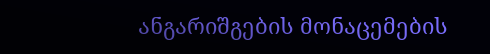ანგარიშგების მონაცემების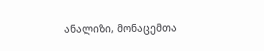ანალიზი, მონაცემთა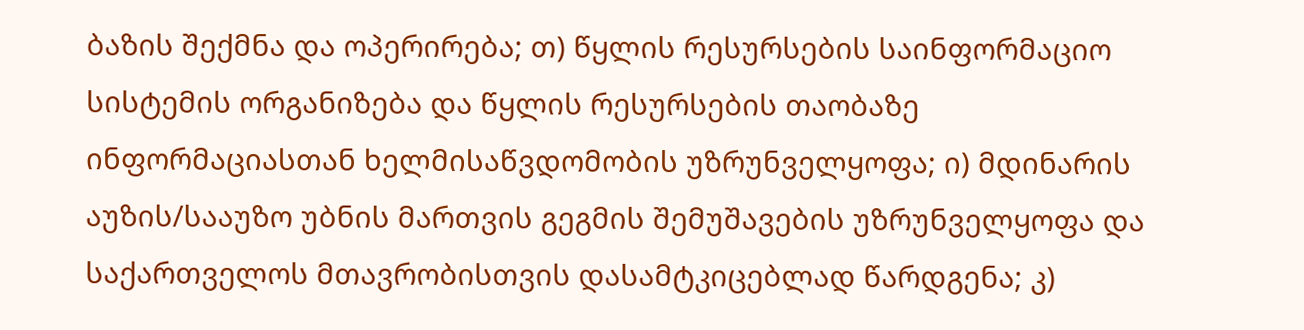ბაზის შექმნა და ოპერირება; თ) წყლის რესურსების საინფორმაციო სისტემის ორგანიზება და წყლის რესურსების თაობაზე ინფორმაციასთან ხელმისაწვდომობის უზრუნველყოფა; ი) მდინარის აუზის/სააუზო უბნის მართვის გეგმის შემუშავების უზრუნველყოფა და საქართველოს მთავრობისთვის დასამტკიცებლად წარდგენა; კ)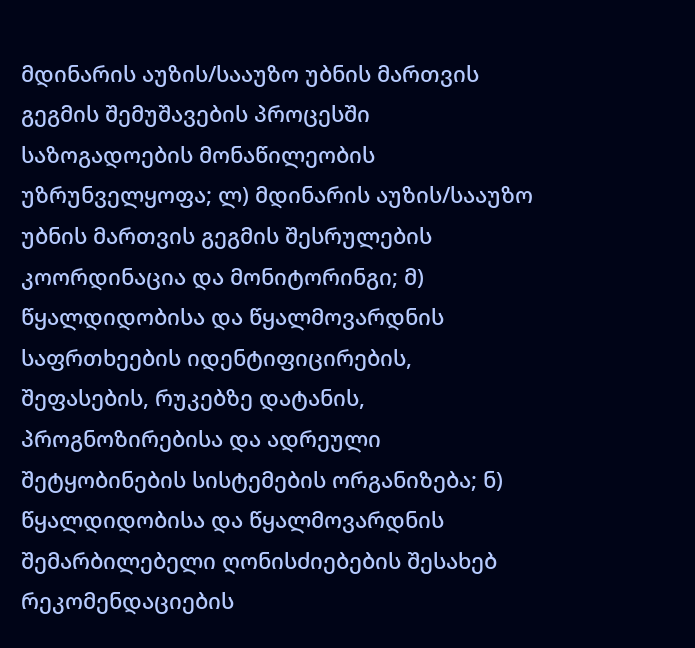მდინარის აუზის/სააუზო უბნის მართვის გეგმის შემუშავების პროცესში საზოგადოების მონაწილეობის უზრუნველყოფა; ლ) მდინარის აუზის/სააუზო უბნის მართვის გეგმის შესრულების კოორდინაცია და მონიტორინგი; მ) წყალდიდობისა და წყალმოვარდნის საფრთხეების იდენტიფიცირების, შეფასების, რუკებზე დატანის, პროგნოზირებისა და ადრეული შეტყობინების სისტემების ორგანიზება; ნ) წყალდიდობისა და წყალმოვარდნის შემარბილებელი ღონისძიებების შესახებ რეკომენდაციების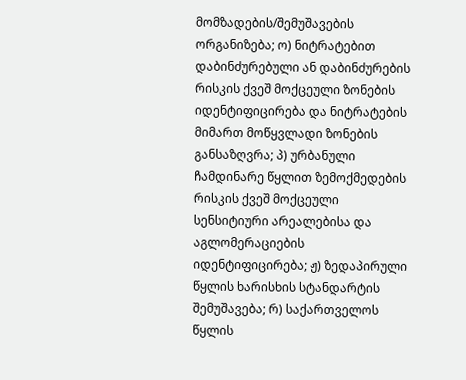მომზადების/შემუშავების ორგანიზება; ო) ნიტრატებით დაბინძურებული ან დაბინძურების რისკის ქვეშ მოქცეული ზონების იდენტიფიცირება და ნიტრატების მიმართ მოწყვლადი ზონების განსაზღვრა; პ) ურბანული ჩამდინარე წყლით ზემოქმედების რისკის ქვეშ მოქცეული სენსიტიური არეალებისა და აგლომერაციების იდენტიფიცირება; ჟ) ზედაპირული წყლის ხარისხის სტანდარტის შემუშავება; რ) საქართველოს წყლის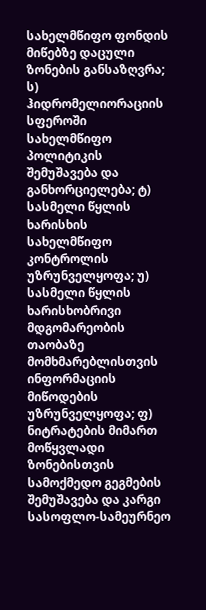სახელმწიფო ფონდის მიწებზე დაცული ზონების განსაზღვრა; ს) ჰიდრომელიორაციის სფეროში სახელმწიფო პოლიტიკის შემუშავება და განხორციელება; ტ) სასმელი წყლის ხარისხის სახელმწიფო კონტროლის უზრუნველყოფა; უ) სასმელი წყლის ხარისხობრივი მდგომარეობის თაობაზე მომხმარებლისთვის ინფორმაციის მიწოდების უზრუნველყოფა; ფ) ნიტრატების მიმართ მოწყვლადი ზონებისთვის სამოქმედო გეგმების შემუშავება და კარგი სასოფლო-სამეურნეო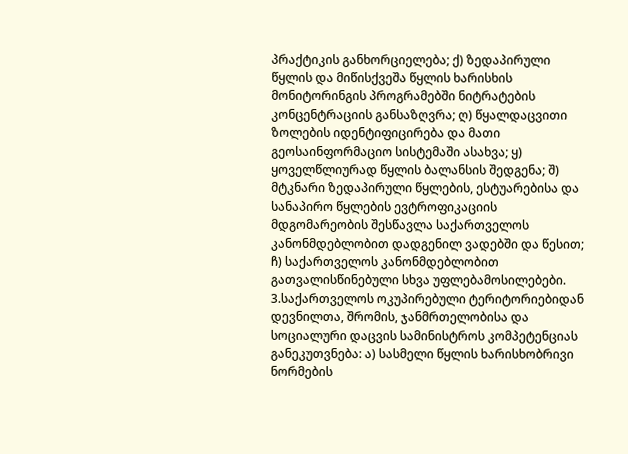პრაქტიკის განხორციელება; ქ) ზედაპირული წყლის და მიწისქვეშა წყლის ხარისხის მონიტორინგის პროგრამებში ნიტრატების კონცენტრაციის განსაზღვრა; ღ) წყალდაცვითი ზოლების იდენტიფიცირება და მათი გეოსაინფორმაციო სისტემაში ასახვა; ყ) ყოველწლიურად წყლის ბალანსის შედგენა; შ) მტკნარი ზედაპირული წყლების, ესტუარებისა და სანაპირო წყლების ევტროფიკაციის მდგომარეობის შესწავლა საქართველოს კანონმდებლობით დადგენილ ვადებში და წესით; ჩ) საქართველოს კანონმდებლობით გათვალისწინებული სხვა უფლებამოსილებები.
3.საქართველოს ოკუპირებული ტერიტორიებიდან დევნილთა, შრომის, ჯანმრთელობისა და სოციალური დაცვის სამინისტროს კომპეტენციას განეკუთვნება: ა) სასმელი წყლის ხარისხობრივი ნორმების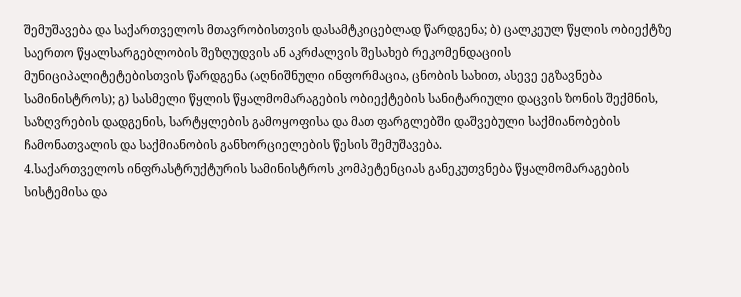შემუშავება და საქართველოს მთავრობისთვის დასამტკიცებლად წარდგენა; ბ) ცალკეულ წყლის ობიექტზე საერთო წყალსარგებლობის შეზღუდვის ან აკრძალვის შესახებ რეკომენდაციის მუნიციპალიტეტებისთვის წარდგენა (აღნიშნული ინფორმაცია, ცნობის სახით, ასევე ეგზავნება სამინისტროს); გ) სასმელი წყლის წყალმომარაგების ობიექტების სანიტარიული დაცვის ზონის შექმნის, საზღვრების დადგენის, სარტყლების გამოყოფისა და მათ ფარგლებში დაშვებული საქმიანობების ჩამონათვალის და საქმიანობის განხორციელების წესის შემუშავება.
4.საქართველოს ინფრასტრუქტურის სამინისტროს კომპეტენციას განეკუთვნება წყალმომარაგების სისტემისა და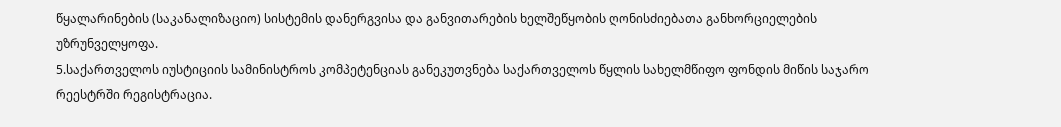წყალარინების (საკანალიზაციო) სისტემის დანერგვისა და განვითარების ხელშეწყობის ღონისძიებათა განხორციელების უზრუნველყოფა.
5.საქართველოს იუსტიციის სამინისტროს კომპეტენციას განეკუთვნება საქართველოს წყლის სახელმწიფო ფონდის მიწის საჯარო რეესტრში რეგისტრაცია.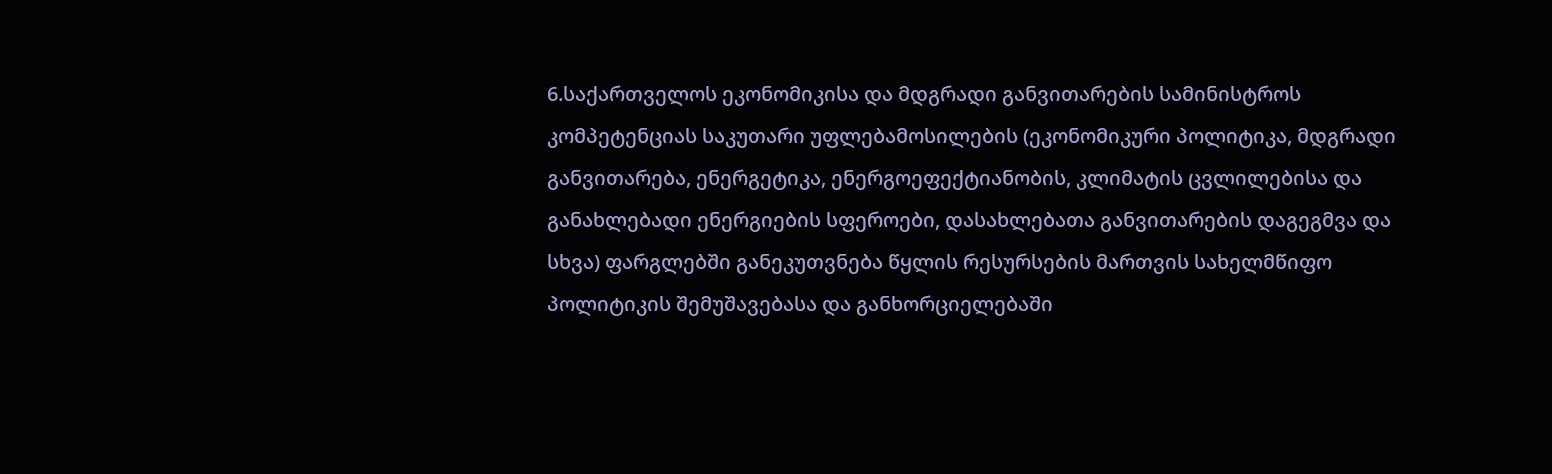6.საქართველოს ეკონომიკისა და მდგრადი განვითარების სამინისტროს კომპეტენციას საკუთარი უფლებამოსილების (ეკონომიკური პოლიტიკა, მდგრადი განვითარება, ენერგეტიკა, ენერგოეფექტიანობის, კლიმატის ცვლილებისა და განახლებადი ენერგიების სფეროები, დასახლებათა განვითარების დაგეგმვა და სხვა) ფარგლებში განეკუთვნება წყლის რესურსების მართვის სახელმწიფო პოლიტიკის შემუშავებასა და განხორციელებაში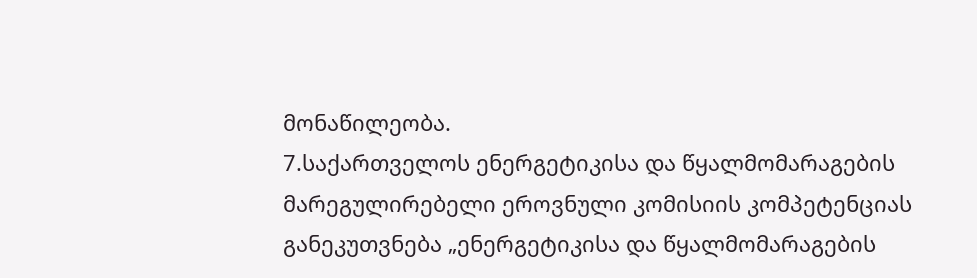მონაწილეობა.
7.საქართველოს ენერგეტიკისა და წყალმომარაგების მარეგულირებელი ეროვნული კომისიის კომპეტენციას განეკუთვნება „ენერგეტიკისა და წყალმომარაგების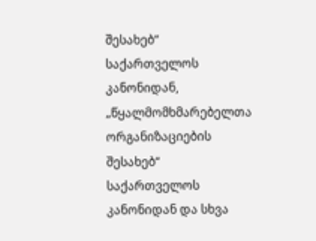შესახებ“ საქართველოს კანონიდან, „წყალმომხმარებელთა ორგანიზაციების შესახებ“ საქართველოს კანონიდან და სხვა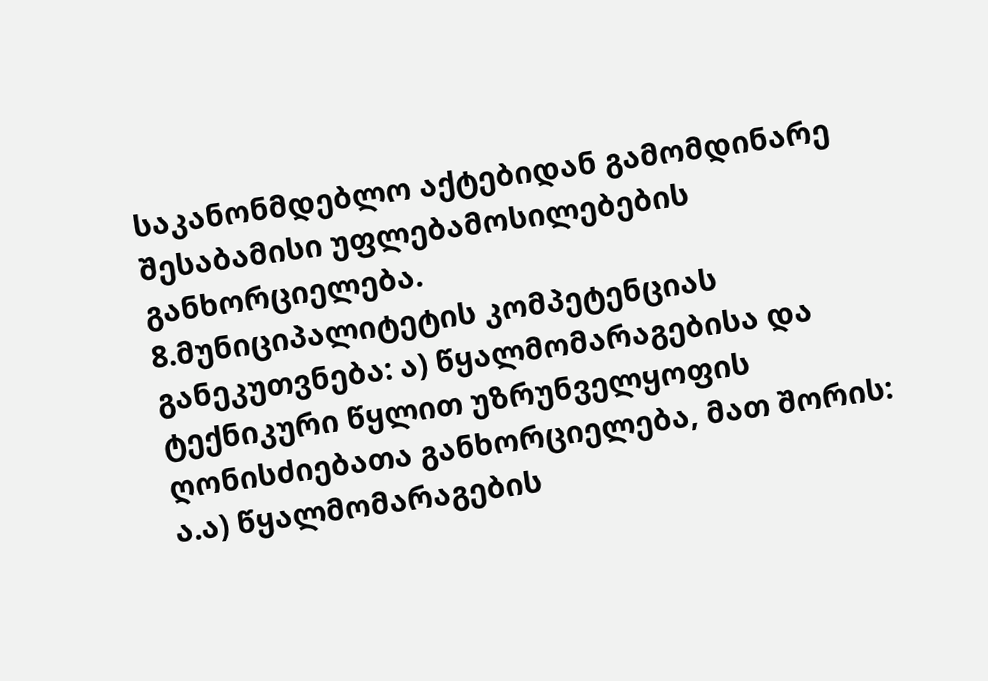საკანონმდებლო აქტებიდან გამომდინარე შესაბამისი უფლებამოსილებების განხორციელება.
8.მუნიციპალიტეტის კომპეტენციას განეკუთვნება: ა) წყალმომარაგებისა და ტექნიკური წყლით უზრუნველყოფის ღონისძიებათა განხორციელება, მათ შორის: ა.ა) წყალმომარაგების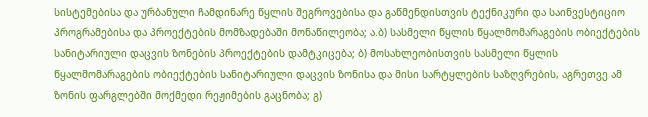სისტემებისა და ურბანული ჩამდინარე წყლის შეგროვებისა და გაწმენდისთვის ტექნიკური და საინვესტიციო პროგრამებისა და პროექტების მომზადებაში მონაწილეობა; ა.ბ) სასმელი წყლის წყალმომარაგების ობიექტების სანიტარიული დაცვის ზონების პროექტების დამტკიცება; ბ) მოსახლეობისთვის სასმელი წყლის წყალმომარაგების ობიექტების სანიტარიული დაცვის ზონისა და მისი სარტყლების საზღვრების, აგრეთვე ამ ზონის ფარგლებში მოქმედი რეჟიმების გაცნობა; გ)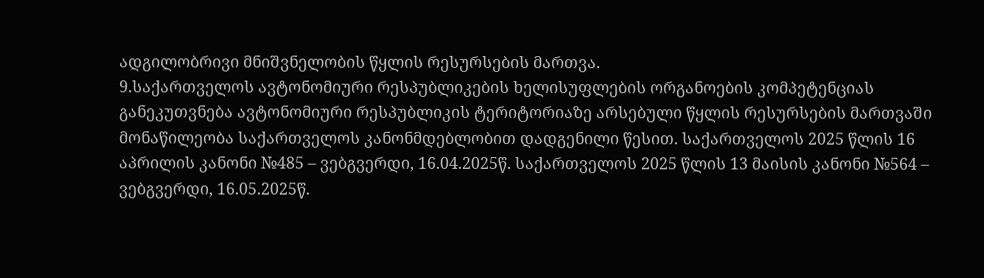ადგილობრივი მნიშვნელობის წყლის რესურსების მართვა.
9.საქართველოს ავტონომიური რესპუბლიკების ხელისუფლების ორგანოების კომპეტენციას განეკუთვნება ავტონომიური რესპუბლიკის ტერიტორიაზე არსებული წყლის რესურსების მართვაში მონაწილეობა საქართველოს კანონმდებლობით დადგენილი წესით. საქართველოს 2025 წლის 16 აპრილის კანონი №485 – ვებგვერდი, 16.04.2025წ. საქართველოს 2025 წლის 13 მაისის კანონი №564 – ვებგვერდი, 16.05.2025წ.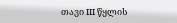თავი III წყლის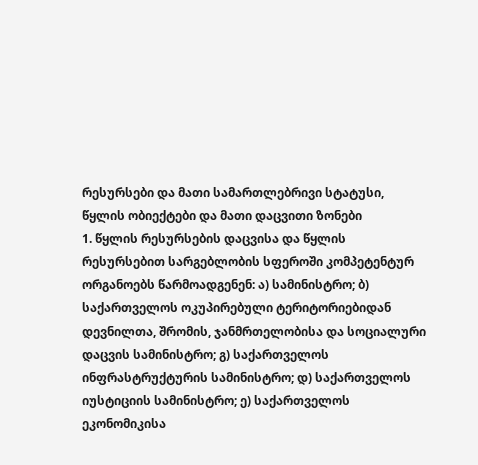რესურსები და მათი სამართლებრივი სტატუსი, წყლის ობიექტები და მათი დაცვითი ზონები
1. წყლის რესურსების დაცვისა და წყლის რესურსებით სარგებლობის სფეროში კომპეტენტურ ორგანოებს წარმოადგენენ: ა) სამინისტრო; ბ) საქართველოს ოკუპირებული ტერიტორიებიდან დევნილთა, შრომის, ჯანმრთელობისა და სოციალური დაცვის სამინისტრო; გ) საქართველოს ინფრასტრუქტურის სამინისტრო; დ) საქართველოს იუსტიციის სამინისტრო; ე) საქართველოს ეკონომიკისა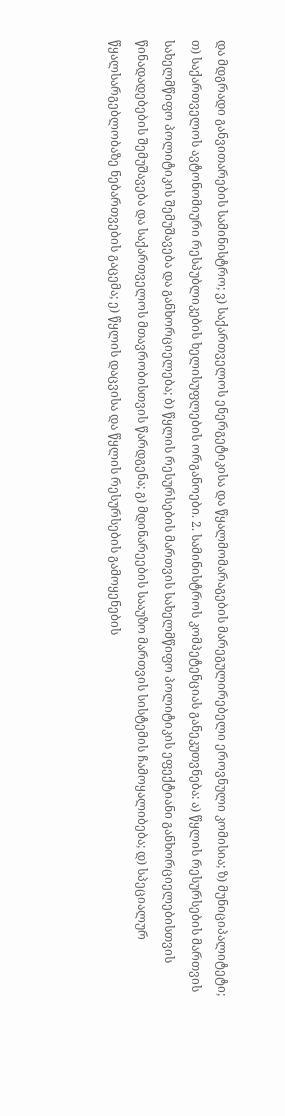და მდგრადი განვითარების სამინისტრო; ვ) საქართველოს ენერგეტიკისა და წყალმომარაგების მარეგულირებელი ეროვნული კომისია; ზ) მუნიციპალიტეტი; თ) საქართველოს ავტონომიური რესპუბლიკების ხელისუფლების ორგანოები. 2. სამინისტროს კომპეტენციას განეკუთვნება: ა) წყლის რესურსების მართვის სახელმწიფო პოლიტიკის შემუშავება და განხორციელება; ბ) წყლის რესურსების მართვის სახელმწიფო პოლიტიკის ეფექტიანი განხორციელებისთვის წინადადებების შემუშავება და საქართველოს მთავრობისთვის წარდგენა; გ) მდინარეების სააუზო მართვის სისტემის ჩამოყალიბება; დ) სპეციალურ წყალსარგებლობაზე ნებართვების გაცემა; ე) წყლის დაცვისა და წყლის რესურსების გამოყენების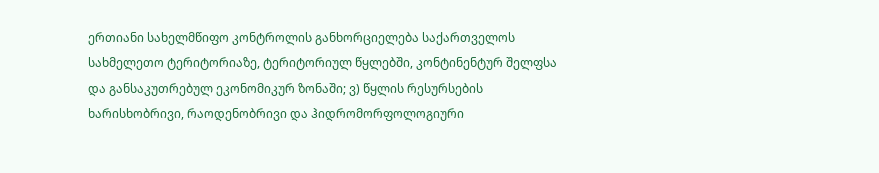ერთიანი სახელმწიფო კონტროლის განხორციელება საქართველოს სახმელეთო ტერიტორიაზე, ტერიტორიულ წყლებში, კონტინენტურ შელფსა და განსაკუთრებულ ეკონომიკურ ზონაში; ვ) წყლის რესურსების ხარისხობრივი, რაოდენობრივი და ჰიდრომორფოლოგიური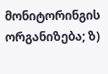მონიტორინგის ორგანიზება; ზ)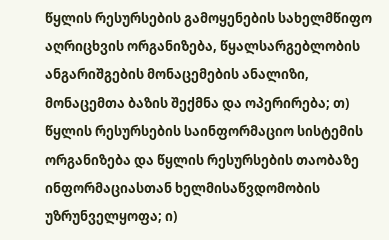წყლის რესურსების გამოყენების სახელმწიფო აღრიცხვის ორგანიზება, წყალსარგებლობის ანგარიშგების მონაცემების ანალიზი, მონაცემთა ბაზის შექმნა და ოპერირება; თ) წყლის რესურსების საინფორმაციო სისტემის ორგანიზება და წყლის რესურსების თაობაზე ინფორმაციასთან ხელმისაწვდომობის უზრუნველყოფა; ი)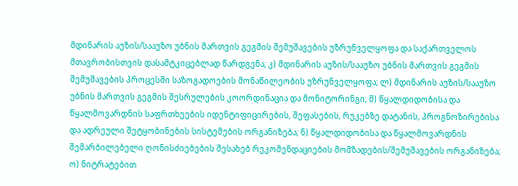მდინარის აუზის/სააუზო უბნის მართვის გეგმის შემუშავების უზრუნველყოფა და საქართველოს მთავრობისთვის დასამტკიცებლად წარდგენა; კ) მდინარის აუზის/სააუზო უბნის მართვის გეგმის შემუშავების პროცესში საზოგადოების მონაწილეობის უზრუნველყოფა; ლ) მდინარის აუზის/სააუზო უბნის მართვის გეგმის შესრულების კოორდინაცია და მონიტორინგი; მ) წყალდიდობისა და წყალმოვარდნის საფრთხეების იდენტიფიცირების, შეფასების, რუკებზე დატანის, პროგნოზირებისა და ადრეული შეტყობინების სისტემების ორგანიზება; ნ) წყალდიდობისა და წყალმოვარდნის შემარბილებელი ღონისძიებების შესახებ რეკომენდაციების მომზადების/შემუშავების ორგანიზება; ო) ნიტრატებით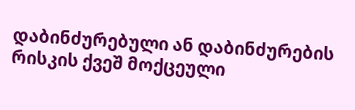დაბინძურებული ან დაბინძურების რისკის ქვეშ მოქცეული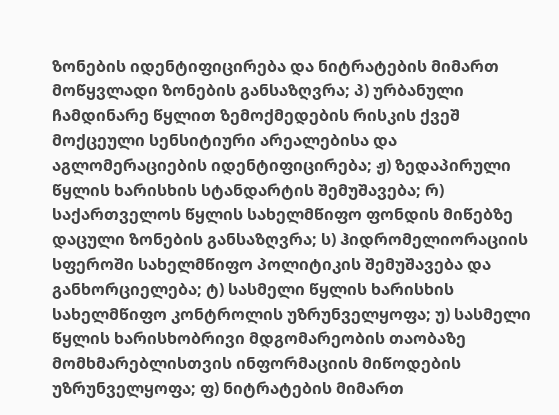ზონების იდენტიფიცირება და ნიტრატების მიმართ მოწყვლადი ზონების განსაზღვრა; პ) ურბანული ჩამდინარე წყლით ზემოქმედების რისკის ქვეშ მოქცეული სენსიტიური არეალებისა და აგლომერაციების იდენტიფიცირება; ჟ) ზედაპირული წყლის ხარისხის სტანდარტის შემუშავება; რ) საქართველოს წყლის სახელმწიფო ფონდის მიწებზე დაცული ზონების განსაზღვრა; ს) ჰიდრომელიორაციის სფეროში სახელმწიფო პოლიტიკის შემუშავება და განხორციელება; ტ) სასმელი წყლის ხარისხის სახელმწიფო კონტროლის უზრუნველყოფა; უ) სასმელი წყლის ხარისხობრივი მდგომარეობის თაობაზე მომხმარებლისთვის ინფორმაციის მიწოდების უზრუნველყოფა; ფ) ნიტრატების მიმართ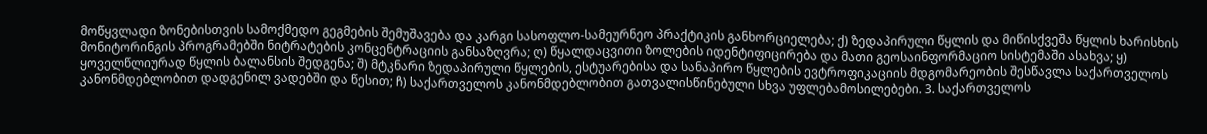მოწყვლადი ზონებისთვის სამოქმედო გეგმების შემუშავება და კარგი სასოფლო-სამეურნეო პრაქტიკის განხორციელება; ქ) ზედაპირული წყლის და მიწისქვეშა წყლის ხარისხის მონიტორინგის პროგრამებში ნიტრატების კონცენტრაციის განსაზღვრა; ღ) წყალდაცვითი ზოლების იდენტიფიცირება და მათი გეოსაინფორმაციო სისტემაში ასახვა; ყ) ყოველწლიურად წყლის ბალანსის შედგენა; შ) მტკნარი ზედაპირული წყლების, ესტუარებისა და სანაპირო წყლების ევტროფიკაციის მდგომარეობის შესწავლა საქართველოს კანონმდებლობით დადგენილ ვადებში და წესით; ჩ) საქართველოს კანონმდებლობით გათვალისწინებული სხვა უფლებამოსილებები. 3. საქართველოს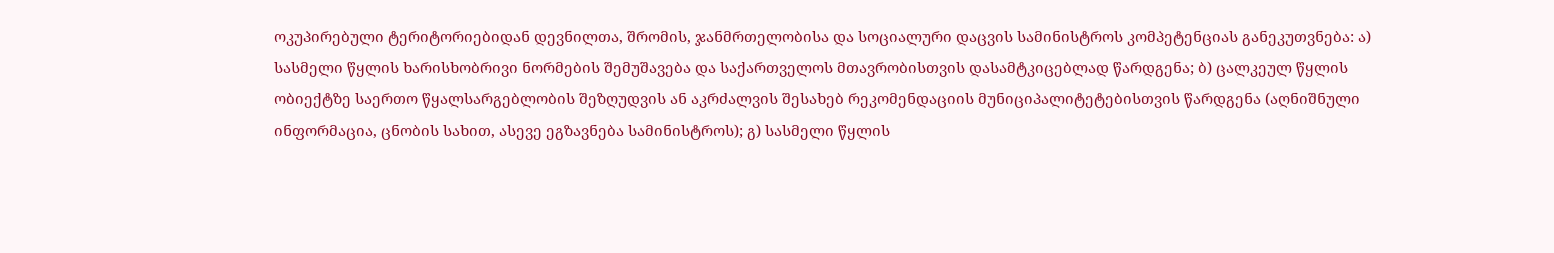ოკუპირებული ტერიტორიებიდან დევნილთა, შრომის, ჯანმრთელობისა და სოციალური დაცვის სამინისტროს კომპეტენციას განეკუთვნება: ა) სასმელი წყლის ხარისხობრივი ნორმების შემუშავება და საქართველოს მთავრობისთვის დასამტკიცებლად წარდგენა; ბ) ცალკეულ წყლის ობიექტზე საერთო წყალსარგებლობის შეზღუდვის ან აკრძალვის შესახებ რეკომენდაციის მუნიციპალიტეტებისთვის წარდგენა (აღნიშნული ინფორმაცია, ცნობის სახით, ასევე ეგზავნება სამინისტროს); გ) სასმელი წყლის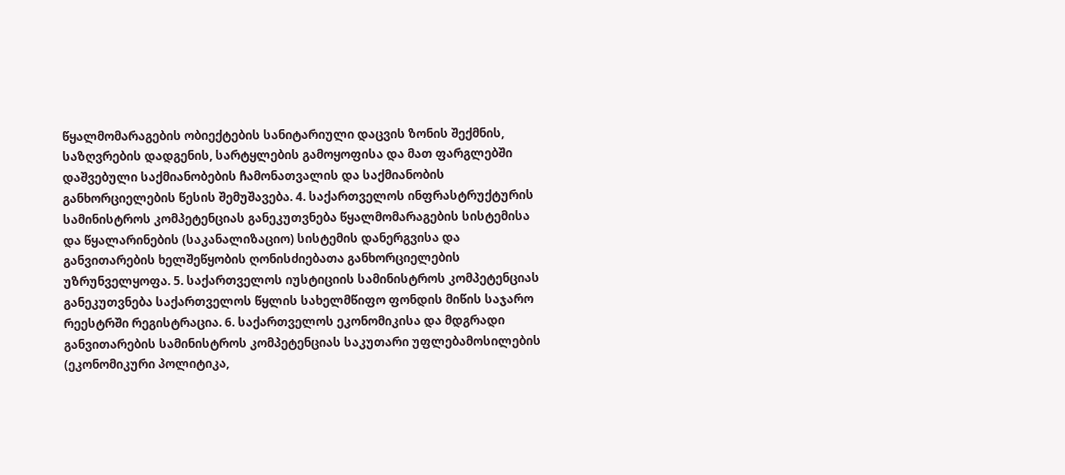წყალმომარაგების ობიექტების სანიტარიული დაცვის ზონის შექმნის, საზღვრების დადგენის, სარტყლების გამოყოფისა და მათ ფარგლებში დაშვებული საქმიანობების ჩამონათვალის და საქმიანობის განხორციელების წესის შემუშავება. 4. საქართველოს ინფრასტრუქტურის სამინისტროს კომპეტენციას განეკუთვნება წყალმომარაგების სისტემისა და წყალარინების (საკანალიზაციო) სისტემის დანერგვისა და განვითარების ხელშეწყობის ღონისძიებათა განხორციელების უზრუნველყოფა. 5. საქართველოს იუსტიციის სამინისტროს კომპეტენციას განეკუთვნება საქართველოს წყლის სახელმწიფო ფონდის მიწის საჯარო რეესტრში რეგისტრაცია. 6. საქართველოს ეკონომიკისა და მდგრადი განვითარების სამინისტროს კომპეტენციას საკუთარი უფლებამოსილების (ეკონომიკური პოლიტიკა,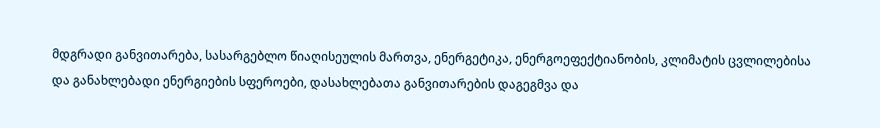მდგრადი განვითარება, სასარგებლო წიაღისეულის მართვა, ენერგეტიკა, ენერგოეფექტიანობის, კლიმატის ცვლილებისა და განახლებადი ენერგიების სფეროები, დასახლებათა განვითარების დაგეგმვა და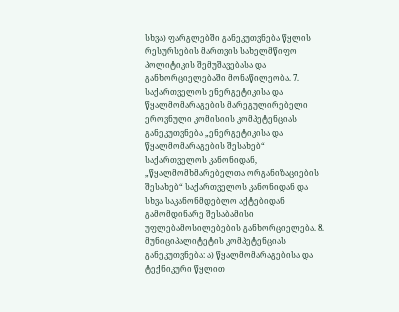სხვა) ფარგლებში განეკუთვნება წყლის რესურსების მართვის სახელმწიფო პოლიტიკის შემუშავებასა და განხორციელებაში მონაწილეობა. 7. საქართველოს ენერგეტიკისა და წყალმომარაგების მარეგულირებელი ეროვნული კომისიის კომპეტენციას განეკუთვნება „ენერგეტიკისა და წყალმომარაგების შესახებ“ საქართველოს კანონიდან, „წყალმომხმარებელთა ორგანიზაციების შესახებ“ საქართველოს კანონიდან და სხვა საკანონმდებლო აქტებიდან გამომდინარე შესაბამისი უფლებამოსილებების განხორციელება. 8. მუნიციპალიტეტის კომპეტენციას განეკუთვნება: ა) წყალმომარაგებისა და ტექნიკური წყლით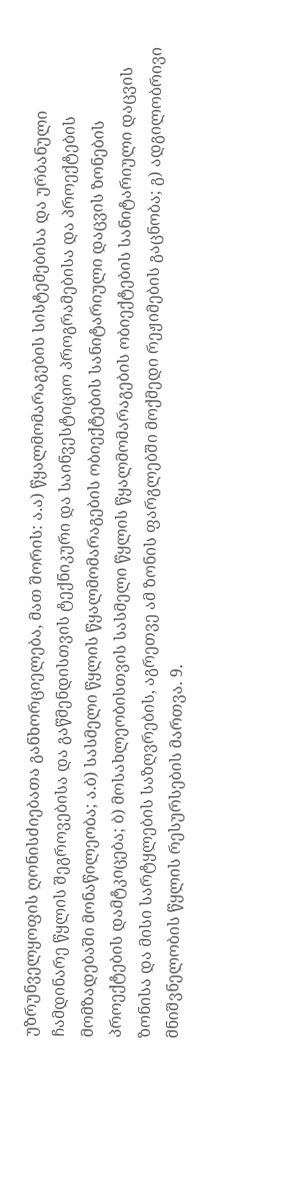უზრუნველყოფის ღონისძიებათა განხორციელება, მათ შორის: ა.ა) წყალმომარაგების სისტემებისა და ურბანული ჩამდინარე წყლის შეგროვებისა და გაწმენდისთვის ტექნიკური და საინვესტიციო პროგრამებისა და პროექტების მომზადებაში მონაწილეობა; ა.ბ) სასმელი წყლის წყალმომარაგების ობიექტების სანიტარიული დაცვის ზონების პროექტების დამტკიცება; ბ) მოსახლეობისთვის სასმელი წყლის წყალმომარაგების ობიექტების სანიტარიული დაცვის ზონისა და მისი სარტყლების საზღვრების, აგრეთვე ამ ზონის ფარგლებში მოქმედი რეჟიმების გაცნობა; გ) ადგილობრივი მნიშვნელობის წყლის რესურსების მართვა. 9.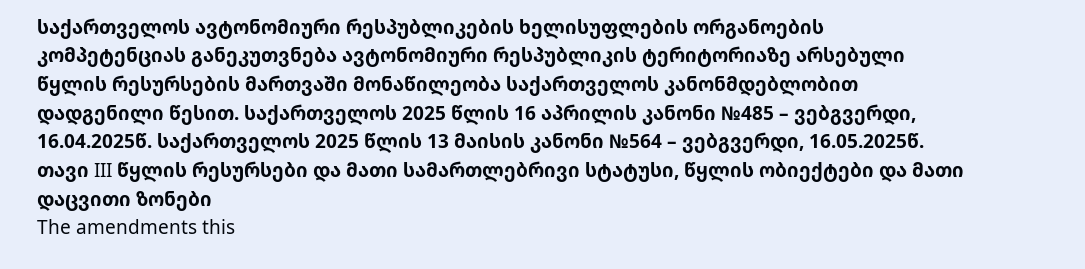საქართველოს ავტონომიური რესპუბლიკების ხელისუფლების ორგანოების კომპეტენციას განეკუთვნება ავტონომიური რესპუბლიკის ტერიტორიაზე არსებული წყლის რესურსების მართვაში მონაწილეობა საქართველოს კანონმდებლობით დადგენილი წესით. საქართველოს 2025 წლის 16 აპრილის კანონი №485 – ვებგვერდი, 16.04.2025წ. საქართველოს 2025 წლის 13 მაისის კანონი №564 – ვებგვერდი, 16.05.2025წ. თავი III წყლის რესურსები და მათი სამართლებრივი სტატუსი, წყლის ობიექტები და მათი დაცვითი ზონები
The amendments this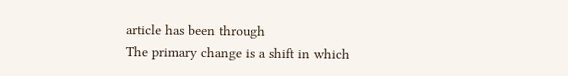article has been through
The primary change is a shift in which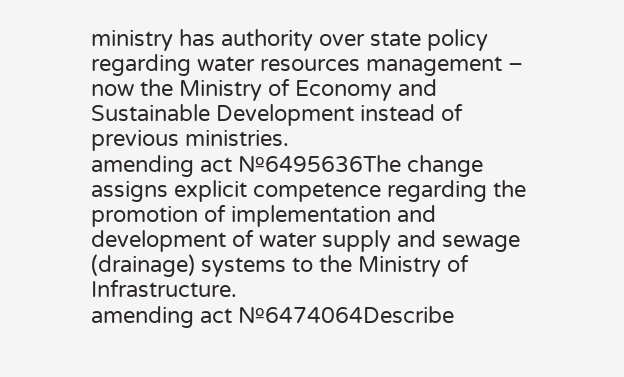ministry has authority over state policy regarding water resources management – now the Ministry of Economy and Sustainable Development instead of previous ministries.
amending act №6495636The change assigns explicit competence regarding the promotion of implementation and development of water supply and sewage (drainage) systems to the Ministry of Infrastructure.
amending act №6474064Describe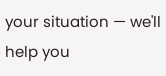your situation — we'll help you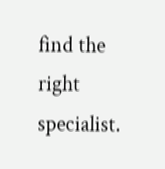find the right specialist.